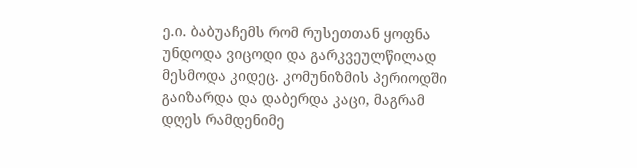ე.ი. ბაბუაჩემს რომ რუსეთთან ყოფნა უნდოდა ვიცოდი და გარკვეულწილად მესმოდა კიდეც. კომუნიზმის პერიოდში გაიზარდა და დაბერდა კაცი, მაგრამ დღეს რამდენიმე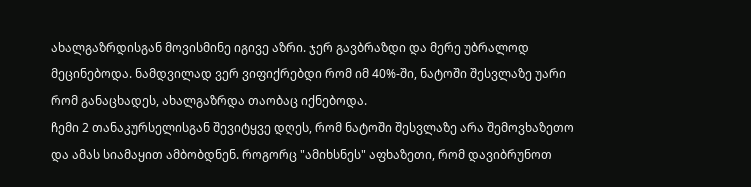ახალგაზრდისგან მოვისმინე იგივე აზრი. ჯერ გავბრაზდი და მერე უბრალოდ მეცინებოდა. ნამდვილად ვერ ვიფიქრებდი რომ იმ 40%-ში, ნატოში შესვლაზე უარი რომ განაცხადეს, ახალგაზრდა თაობაც იქნებოდა.
ჩემი 2 თანაკურსელისგან შევიტყვე დღეს, რომ ნატოში შესვლაზე არა შემოვხაზეთო და ამას სიამაყით ამბობდნენ. როგორც "ამიხსნეს" აფხაზეთი, რომ დავიბრუნოთ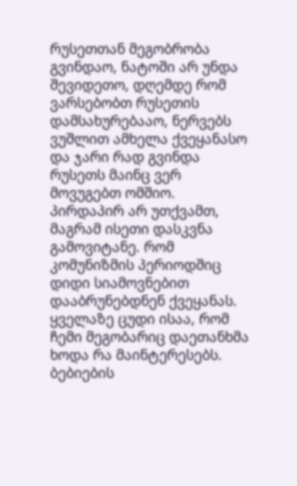რუსეთთან მეგობრობა გვინდაო, ნატოში არ უნდა შევიდეთო, დღემდე რომ ვარსებობთ რუსეთის დამსახურებააო, ნერვებს ვუშლით ამხელა ქვეყანასო და ჯარი რად გვინდა რუსეთს მაინც ვერ მოვუგებთ ომშიო.
პირდაპირ არ უთქვამთ, მაგრამ ისეთი დასკვნა გამოვიტანე. რომ კომუნიზმის პერიოდშიც დიდი სიამოვნებით დააბრუნებდნენ ქვეყანას.
ყველაზე ცუდი ისაა, რომ ჩემი მეგობარიც დაეთანხმა
ხოდა რა მაინტერესებს. ბებიების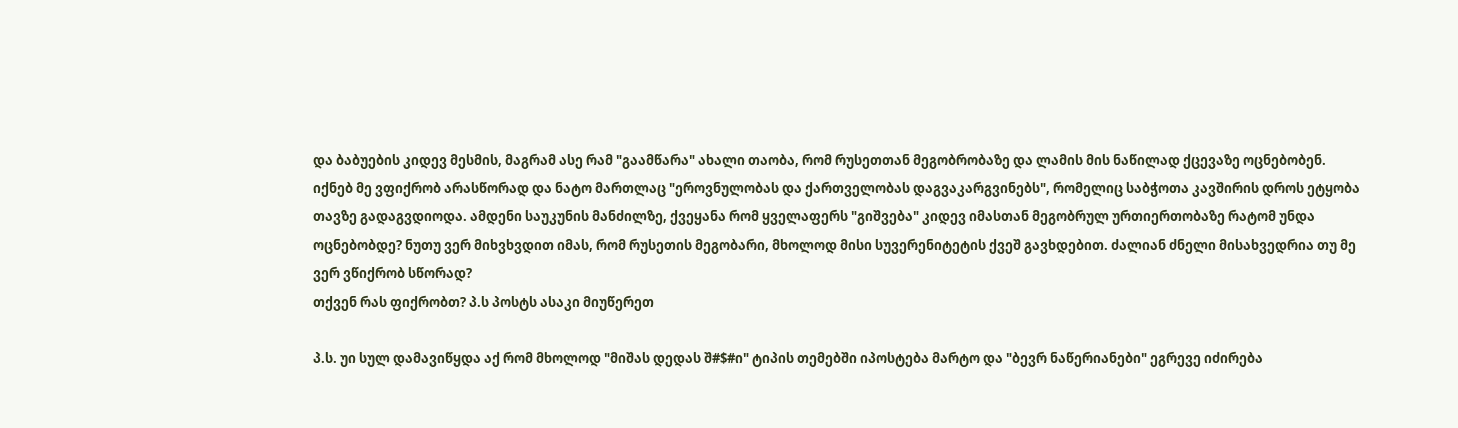და ბაბუების კიდევ მესმის, მაგრამ ასე რამ "გაამწარა" ახალი თაობა, რომ რუსეთთან მეგობრობაზე და ლამის მის ნაწილად ქცევაზე ოცნებობენ.
იქნებ მე ვფიქრობ არასწორად და ნატო მართლაც "ეროვნულობას და ქართველობას დაგვაკარგვინებს", რომელიც საბჭოთა კავშირის დროს ეტყობა თავზე გადაგვდიოდა. ამდენი საუკუნის მანძილზე, ქვეყანა რომ ყველაფერს "გიშვება" კიდევ იმასთან მეგობრულ ურთიერთობაზე რატომ უნდა ოცნებობდე? ნუთუ ვერ მიხვხვდით იმას, რომ რუსეთის მეგობარი, მხოლოდ მისი სუვერენიტეტის ქვეშ გავხდებით. ძალიან ძნელი მისახვედრია თუ მე ვერ ვწიქრობ სწორად?
თქვენ რას ფიქრობთ? პ.ს პოსტს ასაკი მიუწერეთ

პ.ს. უი სულ დამავიწყდა აქ რომ მხოლოდ "მიშას დედას შ#$#ი" ტიპის თემებში იპოსტება მარტო და "ბევრ ნაწერიანები" ეგრევე იძირება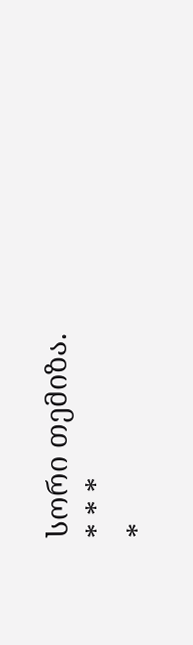სორი თემიზა.
* * *
*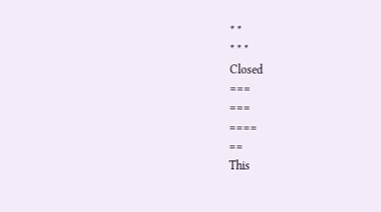* *
* * *
Closed
===
===
====
==
This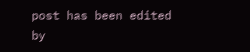post has been edited by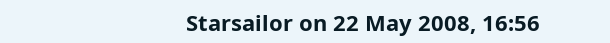Starsailor on 22 May 2008, 16:56